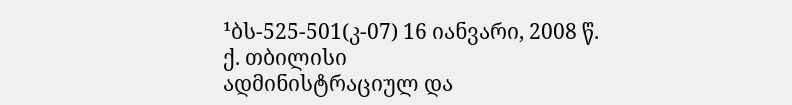¹ბს-525-501(კ-07) 16 იანვარი, 2008 წ.
ქ. თბილისი
ადმინისტრაციულ და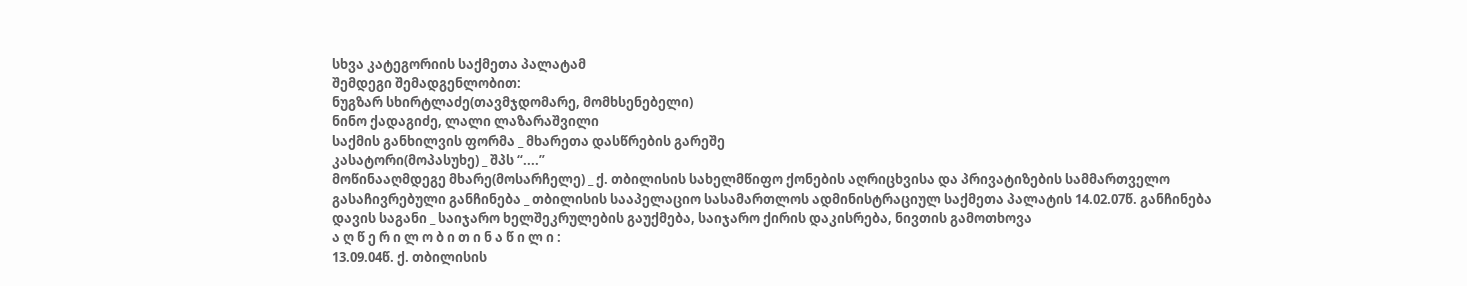სხვა კატეგორიის საქმეთა პალატამ
შემდეგი შემადგენლობით:
ნუგზარ სხირტლაძე(თავმჯდომარე, მომხსენებელი)
ნინო ქადაგიძე, ლალი ლაზარაშვილი
საქმის განხილვის ფორმა _ მხარეთა დასწრების გარეშე
კასატორი(მოპასუხე) _ შპს “....”
მოწინააღმდეგე მხარე(მოსარჩელე) _ ქ. თბილისის სახელმწიფო ქონების აღრიცხვისა და პრივატიზების სამმართველო
გასაჩივრებული განჩინება _ თბილისის სააპელაციო სასამართლოს ადმინისტრაციულ საქმეთა პალატის 14.02.07წ. განჩინება
დავის საგანი _ საიჯარო ხელშეკრულების გაუქმება, საიჯარო ქირის დაკისრება, ნივთის გამოთხოვა
ა ღ წ ე რ ი ლ ო ბ ი თ ი ნ ა წ ი ლ ი :
13.09.04წ. ქ. თბილისის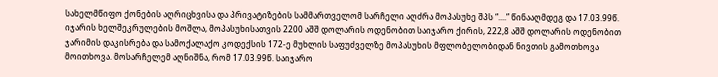სახელმწიფო ქონების აღრიცხვისა და პრივატიზების სამმართველომ სარჩელი აღძრა მოპასუხე შპს “....” წინააღმდეგ და 17.03.99წ. იჯარის ხელშეკრულების მოშლა, მოპასუხისათვის 2200 აშშ დოლარის ოდენობით საიჯარო ქირის, 222,8 აშშ დოლარის ოდენობით ჯარიმის დაკისრება და სამოქალაქო კოდექსის 172-ე მუხლის საფუძველზე მოპასუხის მფლობელობიდან ნივთის გამოთხოვა მოითხოვა. მოსარჩელემ აღნიშნა, რომ 17.03.99წ. საიჯარო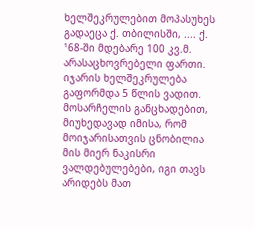ხელშეკრულებით მოპასუხეს გადაეცა ქ. თბილისში, .... ქ. ¹68-ში მდებარე 100 კვ.მ. არასაცხოვრებელი ფართი. იჯარის ხელშეკრულება გაფორმდა 5 წლის ვადით. მოსარჩელის განცხადებით, მიუხედავად იმისა, რომ მოიჯარისათვის ცნობილია მის მიერ ნაკისრი ვალდებულებები, იგი თავს არიდებს მათ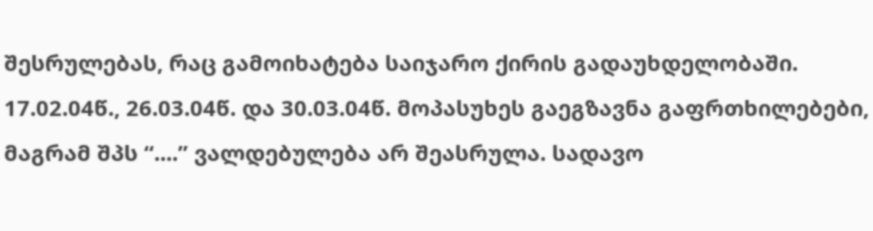შესრულებას, რაც გამოიხატება საიჯარო ქირის გადაუხდელობაში. 17.02.04წ., 26.03.04წ. და 30.03.04წ. მოპასუხეს გაეგზავნა გაფრთხილებები, მაგრამ შპს “....” ვალდებულება არ შეასრულა. სადავო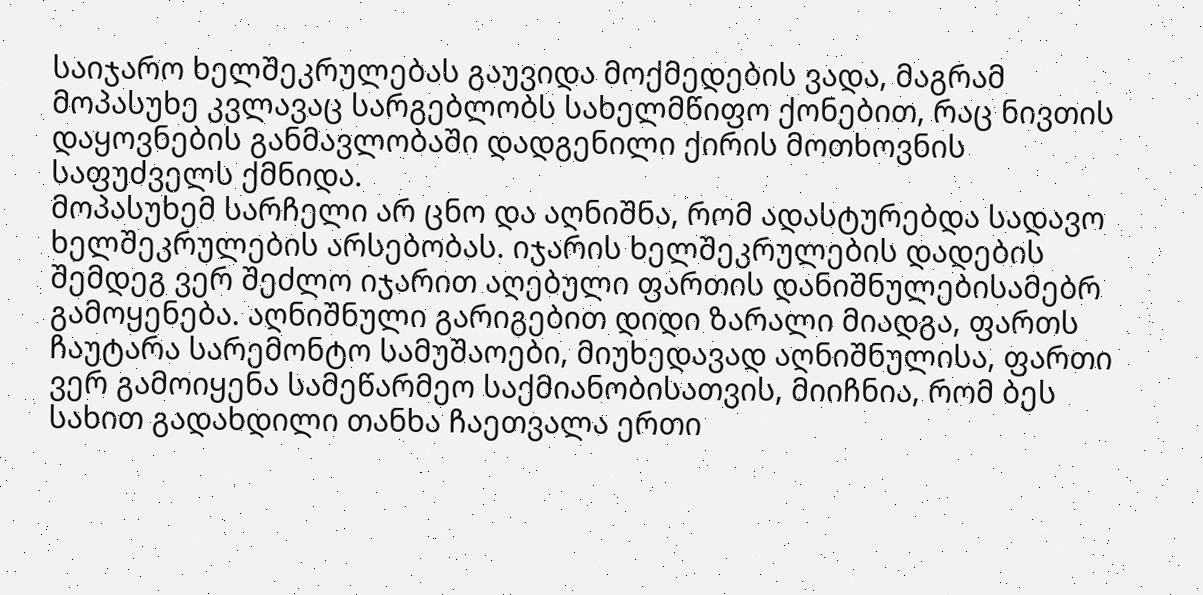საიჯარო ხელშეკრულებას გაუვიდა მოქმედების ვადა, მაგრამ მოპასუხე კვლავაც სარგებლობს სახელმწიფო ქონებით, რაც ნივთის დაყოვნების განმავლობაში დადგენილი ქირის მოთხოვნის საფუძველს ქმნიდა.
მოპასუხემ სარჩელი არ ცნო და აღნიშნა, რომ ადასტურებდა სადავო ხელშეკრულების არსებობას. იჯარის ხელშეკრულების დადების შემდეგ ვერ შეძლო იჯარით აღებული ფართის დანიშნულებისამებრ გამოყენება. აღნიშნული გარიგებით დიდი ზარალი მიადგა, ფართს ჩაუტარა სარემონტო სამუშაოები, მიუხედავად აღნიშნულისა, ფართი ვერ გამოიყენა სამეწარმეო საქმიანობისათვის, მიიჩნია, რომ ბეს სახით გადახდილი თანხა ჩაეთვალა ერთი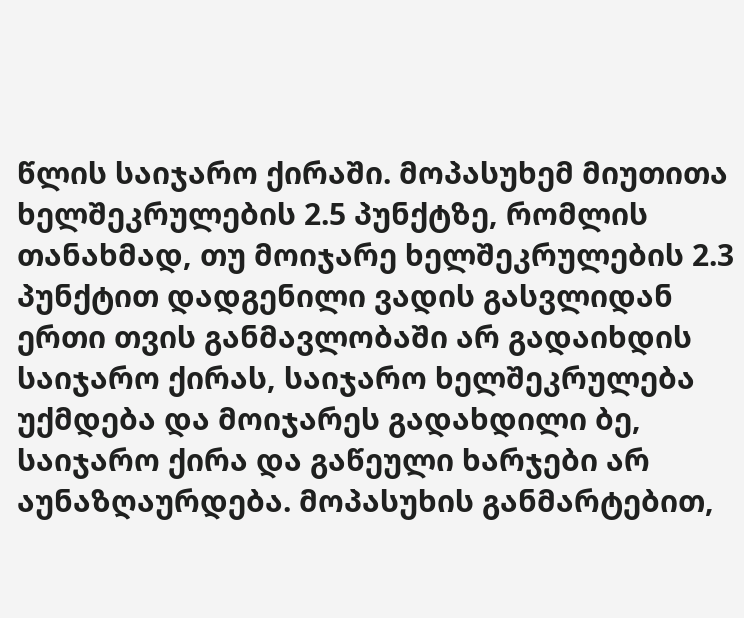წლის საიჯარო ქირაში. მოპასუხემ მიუთითა ხელშეკრულების 2.5 პუნქტზე, რომლის თანახმად, თუ მოიჯარე ხელშეკრულების 2.3 პუნქტით დადგენილი ვადის გასვლიდან ერთი თვის განმავლობაში არ გადაიხდის საიჯარო ქირას, საიჯარო ხელშეკრულება უქმდება და მოიჯარეს გადახდილი ბე, საიჯარო ქირა და გაწეული ხარჯები არ აუნაზღაურდება. მოპასუხის განმარტებით,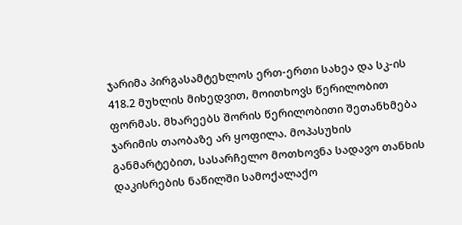ჯარიმა პირგასამტეხლოს ერთ-ერთი სახეა და სკ-ის 418.2 მუხლის მიხედვით, მოითხოვს წერილობით ფორმას. მხარეებს შორის წერილობითი შეთანხმება ჯარიმის თაობაზე არ ყოფილა. მოპასუხის განმარტებით, სასარჩელო მოთხოვნა სადავო თანხის დაკისრების ნაწილში სამოქალაქო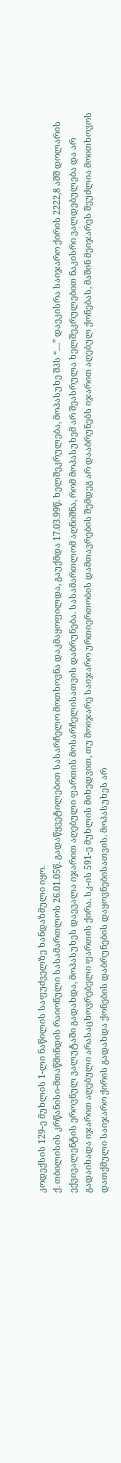კოდექსის 129-ე მუხლის 1-ლი ნაწილის საფუძველზე ხანდაზმული იყო.
ქ. თბილისის კრწანისი-მთაწმინდის რაიონული სასამართლოს 26.01.05წ. გადაწყვეტილებით სასარჩელო მოთხოვნა დაკმაყოფილდა, გაუქმდა 17.03.99წ. ხელშეკრულება, მოპასუხე შპს “....” დაეკისრა საიჯარო ქირის 2222,8 აშშ დოლარის ექვივალენტის ეროვნულ ვალუტაში გადახდა, მოპასუხეს დაევალა იჯარით აღებული ფართის მოსარჩელისათვის დაბრუნება. სასამართლომ აღნიშნა, რომ მოპასუხემ არ შეასრულა ხელშეკრულებით ნაკისრი ვალდებულება და არ გადაიხადა იჯარით აღებული არასაცხოვრებელი ფართის ქირა. სკ-ის 591-ე მუხლის მიხედვით, თუ მოიჯარე საიჯარო ურთიერთობის დამთავრების შემდეგ არ დააბრუნებს იჯარით აღებულ ქონებას, მაშინ მეიჯარეს შეუძლია მოითხოვოს დათქმული საიჯარო ქირის გადახდა ქონების დაბრუნების დაყოვნებისათვის. მოპასუხეს არ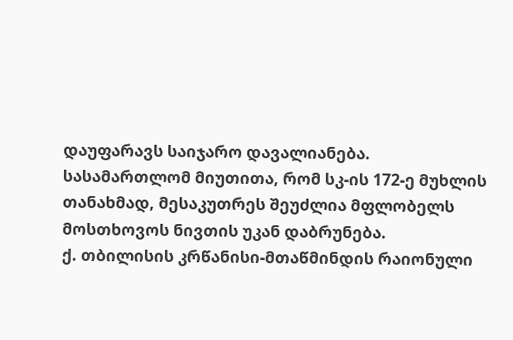დაუფარავს საიჯარო დავალიანება. სასამართლომ მიუთითა, რომ სკ-ის 172-ე მუხლის თანახმად, მესაკუთრეს შეუძლია მფლობელს მოსთხოვოს ნივთის უკან დაბრუნება.
ქ. თბილისის კრწანისი-მთაწმინდის რაიონული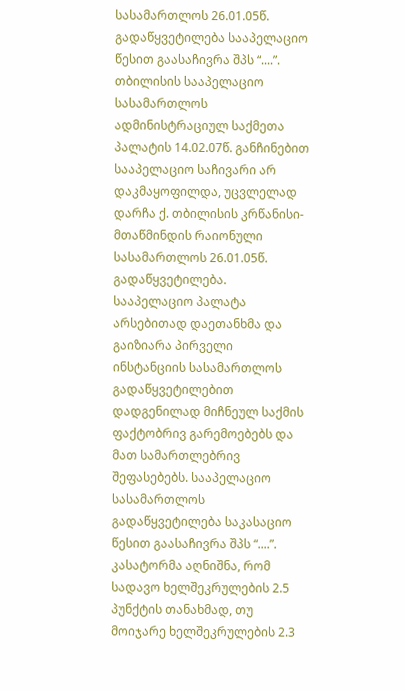სასამართლოს 26.01.05წ. გადაწყვეტილება სააპელაციო წესით გაასაჩივრა შპს “....”.
თბილისის სააპელაციო სასამართლოს ადმინისტრაციულ საქმეთა პალატის 14.02.07წ. განჩინებით სააპელაციო საჩივარი არ დაკმაყოფილდა, უცვლელად დარჩა ქ. თბილისის კრწანისი-მთაწმინდის რაიონული სასამართლოს 26.01.05წ. გადაწყვეტილება. სააპელაციო პალატა არსებითად დაეთანხმა და გაიზიარა პირველი ინსტანციის სასამართლოს გადაწყვეტილებით დადგენილად მიჩნეულ საქმის ფაქტობრივ გარემოებებს და მათ სამართლებრივ შეფასებებს. სააპელაციო სასამართლოს გადაწყვეტილება საკასაციო წესით გაასაჩივრა შპს “....”. კასატორმა აღნიშნა, რომ სადავო ხელშეკრულების 2.5 პუნქტის თანახმად, თუ მოიჯარე ხელშეკრულების 2.3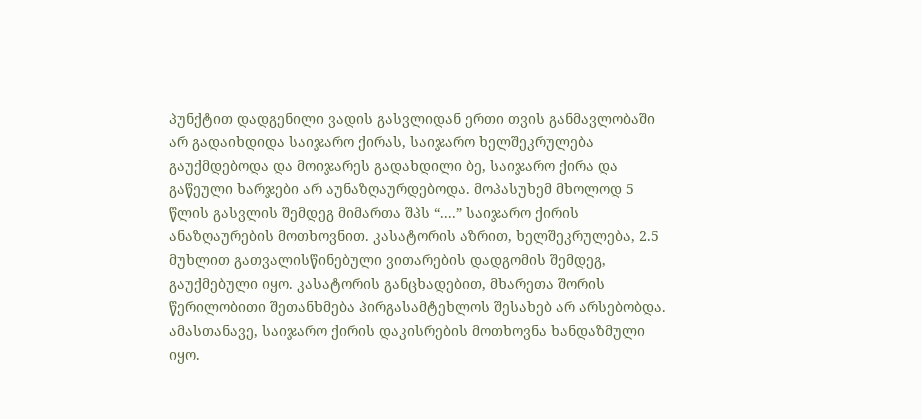პუნქტით დადგენილი ვადის გასვლიდან ერთი თვის განმავლობაში არ გადაიხდიდა საიჯარო ქირას, საიჯარო ხელშეკრულება გაუქმდებოდა და მოიჯარეს გადახდილი ბე, საიჯარო ქირა და გაწეული ხარჯები არ აუნაზღაურდებოდა. მოპასუხემ მხოლოდ 5 წლის გასვლის შემდეგ მიმართა შპს “....” საიჯარო ქირის ანაზღაურების მოთხოვნით. კასატორის აზრით, ხელშეკრულება, 2.5 მუხლით გათვალისწინებული ვითარების დადგომის შემდეგ, გაუქმებული იყო. კასატორის განცხადებით, მხარეთა შორის წერილობითი შეთანხმება პირგასამტეხლოს შესახებ არ არსებობდა. ამასთანავე, საიჯარო ქირის დაკისრების მოთხოვნა ხანდაზმული იყო.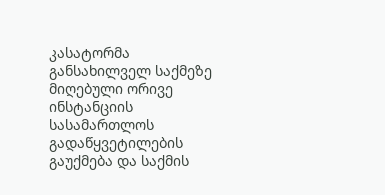კასატორმა განსახილველ საქმეზე მიღებული ორივე ინსტანციის სასამართლოს გადაწყვეტილების გაუქმება და საქმის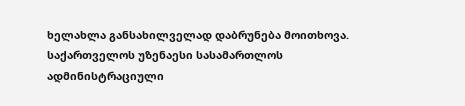ხელახლა განსახილველად დაბრუნება მოითხოვა.
საქართველოს უზენაესი სასამართლოს ადმინისტრაციული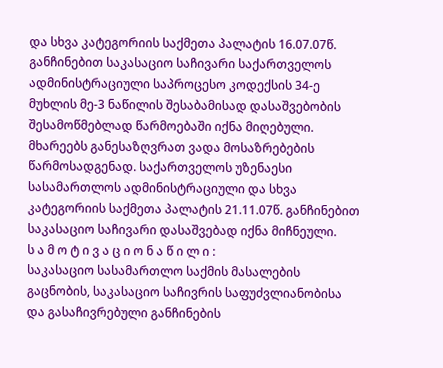და სხვა კატეგორიის საქმეთა პალატის 16.07.07წ. განჩინებით საკასაციო საჩივარი საქართველოს ადმინისტრაციული საპროცესო კოდექსის 34-ე მუხლის მე-3 ნაწილის შესაბამისად დასაშვებობის შესამოწმებლად წარმოებაში იქნა მიღებული. მხარეებს განესაზღვრათ ვადა მოსაზრებების წარმოსადგენად. საქართველოს უზენაესი სასამართლოს ადმინისტრაციული და სხვა კატეგორიის საქმეთა პალატის 21.11.07წ. განჩინებით საკასაციო საჩივარი დასაშვებად იქნა მიჩნეული.
ს ა მ ო ტ ი ვ ა ც ი ო ნ ა წ ი ლ ი :
საკასაციო სასამართლო საქმის მასალების გაცნობის, საკასაციო საჩივრის საფუძვლიანობისა და გასაჩივრებული განჩინების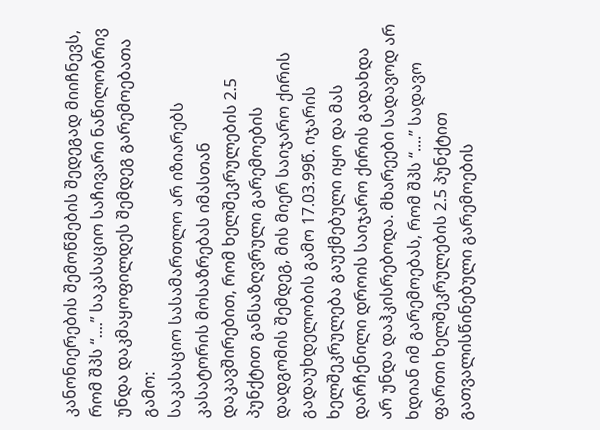კანონიერების შემოწმების შედეგად მიიჩნევს, რომ შპს “....” საკასაციო საჩივარი ნაწილობრივ უნდა დაკმაყოფილდეს შემდეგ გარემოებათა გამო:
საკასაციო სასამართლო არ იზიარებს კასატორის მოსაზრებას იმასთან დაკავშირებით, რომ ხელშეკრულების 2.5 პუნქტით განსაზღვრული გარემოების დადგომის შემდეგ, მის მიერ საიჯარო ქირის გადაუხდელობის გამო 17.03.99წ. იჯარის ხელშეკრულება გაუქმებული იყო და მას დარჩენილი დროის საიჯარო ქირის გადახდა არ უნდა დაჰკისრებოდა. მხარეები სადავოდ არ ხდიან იმ გარემოებას, რომ შპს “....” სადავო ფართი ხელშეკრულების 2.5 პუნქტით გათვალისწინებული გარემოების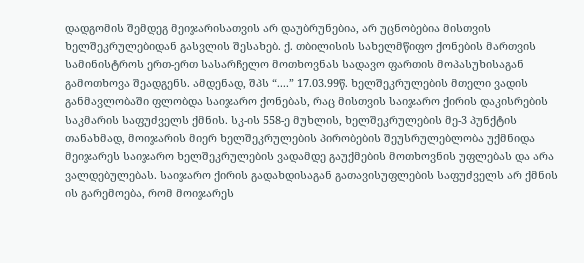დადგომის შემდეგ მეიჯარისათვის არ დაუბრუნებია, არ უცნობებია მისთვის ხელშეკრულებიდან გასვლის შესახებ. ქ. თბილისის სახელმწიფო ქონების მართვის სამინისტროს ერთ-ერთ სასარჩელო მოთხოვნას სადავო ფართის მოპასუხისაგან გამოთხოვა შეადგენს. ამდენად, შპს “....” 17.03.99წ. ხელშეკრულების მთელი ვადის განმავლობაში ფლობდა საიჯარო ქონებას, რაც მისთვის საიჯარო ქირის დაკისრების საკმარის საფუძველს ქმნის. სკ-ის 558-ე მუხლის, ხელშეკრულების მე-3 პუნქტის თანახმად, მოიჯარის მიერ ხელშეკრულების პირობების შეუსრულებლობა უქმნიდა მეიჯარეს საიჯარო ხელშეკრულების ვადამდე გაუქმების მოთხოვნის უფლებას და არა ვალდებულებას. საიჯარო ქირის გადახდისაგან გათავისუფლების საფუძველს არ ქმნის ის გარემოება, რომ მოიჯარეს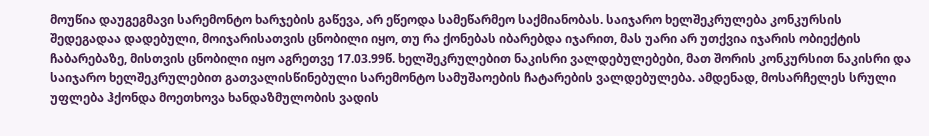მოუწია დაუგეგმავი სარემონტო ხარჯების გაწევა, არ ეწეოდა სამეწარმეო საქმიანობას. საიჯარო ხელშეკრულება კონკურსის შედეგადაა დადებული, მოიჯარისათვის ცნობილი იყო, თუ რა ქონებას იბარებდა იჯარით, მას უარი არ უთქვია იჯარის ობიექტის ჩაბარებაზე, მისთვის ცნობილი იყო აგრეთვე 17.03.99წ. ხელშეკრულებით ნაკისრი ვალდებულებები, მათ შორის კონკურსით ნაკისრი და საიჯარო ხელშეკრულებით გათვალისწინებული სარემონტო სამუშაოების ჩატარების ვალდებულება. ამდენად, მოსარჩელეს სრული უფლება ჰქონდა მოეთხოვა ხანდაზმულობის ვადის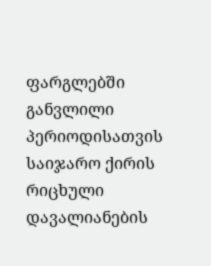ფარგლებში განვლილი პერიოდისათვის საიჯარო ქირის რიცხული დავალიანების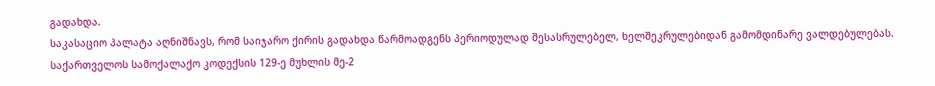გადახდა.
საკასაციო პალატა აღნიშნავს, რომ საიჯარო ქირის გადახდა წარმოადგენს პერიოდულად შესასრულებელ, ხელშეკრულებიდან გამომდინარე ვალდებულებას. საქართველოს სამოქალაქო კოდექსის 129-ე მუხლის მე-2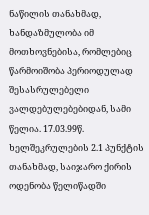ნაწილის თანახმად, ხანდაზმულობა იმ მოთხოვნებისა, რომლებიც წარმოიშობა პერიოდულად შესასრულებელი ვალდებულებებიდან, სამი წელია. 17.03.99წ. ხელშეკრულების 2.1 პუნქტის თანახმად, საიჯარო ქირის ოდენობა წელიწადში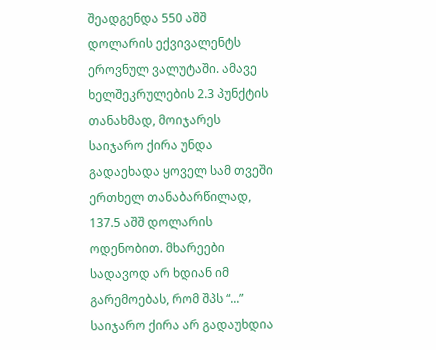შეადგენდა 550 აშშ დოლარის ექვივალენტს ეროვნულ ვალუტაში. ამავე ხელშეკრულების 2.3 პუნქტის თანახმად, მოიჯარეს საიჯარო ქირა უნდა გადაეხადა ყოველ სამ თვეში ერთხელ თანაბარწილად, 137.5 აშშ დოლარის ოდენობით. მხარეები სადავოდ არ ხდიან იმ გარემოებას, რომ შპს “...” საიჯარო ქირა არ გადაუხდია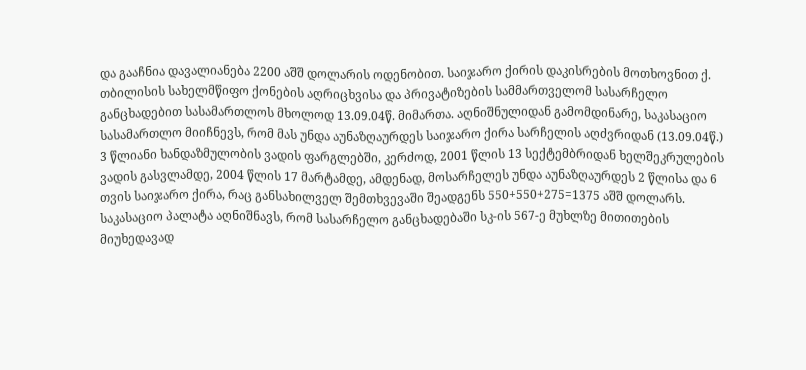და გააჩნია დავალიანება 2200 აშშ დოლარის ოდენობით. საიჯარო ქირის დაკისრების მოთხოვნით ქ. თბილისის სახელმწიფო ქონების აღრიცხვისა და პრივატიზების სამმართველომ სასარჩელო განცხადებით სასამართლოს მხოლოდ 13.09.04წ. მიმართა. აღნიშნულიდან გამომდინარე, საკასაციო სასამართლო მიიჩნევს, რომ მას უნდა აუნაზღაურდეს საიჯარო ქირა სარჩელის აღძვრიდან (13.09.04წ.) 3 წლიანი ხანდაზმულობის ვადის ფარგლებში, კერძოდ, 2001 წლის 13 სექტემბრიდან ხელშეკრულების ვადის გასვლამდე, 2004 წლის 17 მარტამდე, ამდენად, მოსარჩელეს უნდა აუნაზღაურდეს 2 წლისა და 6 თვის საიჯარო ქირა, რაც განსახილველ შემთხვევაში შეადგენს 550+550+275=1375 აშშ დოლარს. საკასაციო პალატა აღნიშნავს, რომ სასარჩელო განცხადებაში სკ-ის 567-ე მუხლზე მითითების მიუხედავად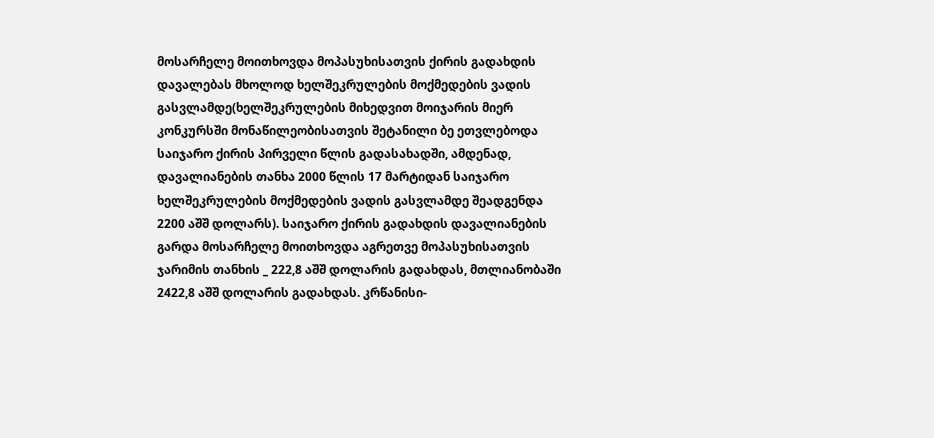მოსარჩელე მოითხოვდა მოპასუხისათვის ქირის გადახდის დავალებას მხოლოდ ხელშეკრულების მოქმედების ვადის გასვლამდე(ხელშეკრულების მიხედვით მოიჯარის მიერ კონკურსში მონაწილეობისათვის შეტანილი ბე ეთვლებოდა საიჯარო ქირის პირველი წლის გადასახადში, ამდენად, დავალიანების თანხა 2000 წლის 17 მარტიდან საიჯარო ხელშეკრულების მოქმედების ვადის გასვლამდე შეადგენდა 2200 აშშ დოლარს). საიჯარო ქირის გადახდის დავალიანების გარდა მოსარჩელე მოითხოვდა აგრეთვე მოპასუხისათვის ჯარიმის თანხის _ 222,8 აშშ დოლარის გადახდას, მთლიანობაში 2422,8 აშშ დოლარის გადახდას. კრწანისი-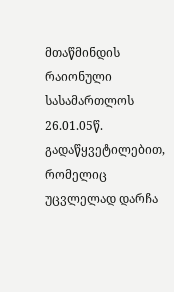მთაწმინდის რაიონული სასამართლოს 26.01.05წ. გადაწყვეტილებით, რომელიც უცვლელად დარჩა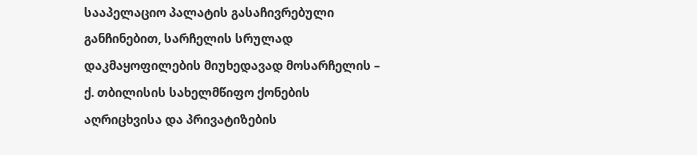სააპელაციო პალატის გასაჩივრებული განჩინებით, სარჩელის სრულად დაკმაყოფილების მიუხედავად მოსარჩელის – ქ. თბილისის სახელმწიფო ქონების აღრიცხვისა და პრივატიზების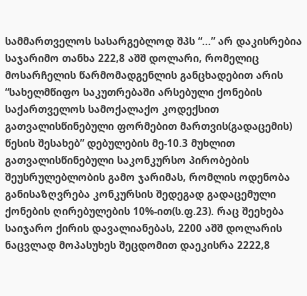სამმართველოს სასარგებლოდ შპს “...” არ დაკისრებია საჯარიმო თანხა 222,8 აშშ დოლარი, რომელიც მოსარჩელის წარმომადგენლის განცხადებით არის “სახელმწიფო საკუთრებაში არსებული ქონების საქართველოს სამოქალაქო კოდექსით გათვალისწინებული ფორმებით მართვის(გადაცემის) წესის შესახებ” დებულების მე-10.3 მუხლით გათვალისწინებული საკონკურსო პირობების შეუსრულებლობის გამო ჯარიმას, რომლის ოდენობა განისაზღვრება კონკურსის შედეგად გადაცემული ქონების ღირებულების 10%-ით(ს.ფ.23). რაც შეეხება საიჯარო ქირის დავალიანებას, 2200 აშშ დოლარის ნაცვლად მოპასუხეს შეცდომით დაეკისრა 2222,8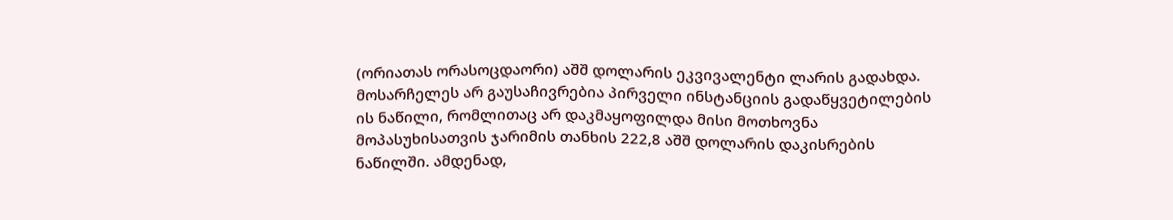(ორიათას ორასოცდაორი) აშშ დოლარის ეკვივალენტი ლარის გადახდა. მოსარჩელეს არ გაუსაჩივრებია პირველი ინსტანციის გადაწყვეტილების ის ნაწილი, რომლითაც არ დაკმაყოფილდა მისი მოთხოვნა მოპასუხისათვის ჯარიმის თანხის 222,8 აშშ დოლარის დაკისრების ნაწილში. ამდენად,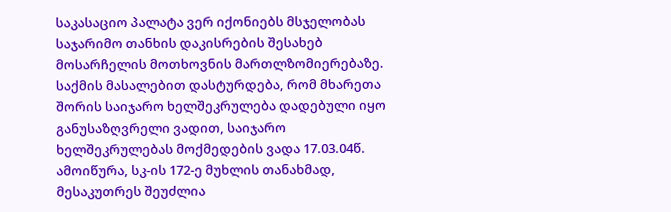საკასაციო პალატა ვერ იქონიებს მსჯელობას საჯარიმო თანხის დაკისრების შესახებ მოსარჩელის მოთხოვნის მართლზომიერებაზე. საქმის მასალებით დასტურდება, რომ მხარეთა შორის საიჯარო ხელშეკრულება დადებული იყო განუსაზღვრელი ვადით, საიჯარო ხელშეკრულებას მოქმედების ვადა 17.03.04წ. ამოიწურა, სკ-ის 172-ე მუხლის თანახმად, მესაკუთრეს შეუძლია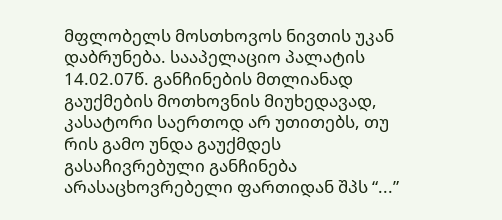მფლობელს მოსთხოვოს ნივთის უკან დაბრუნება. სააპელაციო პალატის 14.02.07წ. განჩინების მთლიანად გაუქმების მოთხოვნის მიუხედავად, კასატორი საერთოდ არ უთითებს, თუ რის გამო უნდა გაუქმდეს გასაჩივრებული განჩინება არასაცხოვრებელი ფართიდან შპს “...”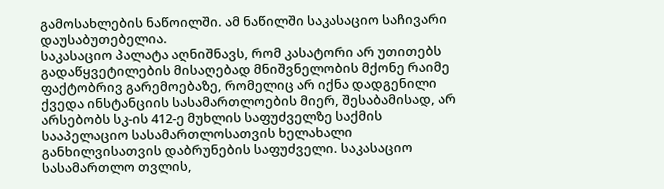გამოსახლების ნაწოილში. ამ ნაწილში საკასაციო საჩივარი დაუსაბუთებელია.
საკასაციო პალატა აღნიშნავს, რომ კასატორი არ უთითებს გადაწყვეტილების მისაღებად მნიშვნელობის მქონე რაიმე ფაქტობრივ გარემოებაზე, რომელიც არ იქნა დადგენილი ქვედა ინსტანციის სასამართლოების მიერ, შესაბამისად, არ არსებობს სკ-ის 412-ე მუხლის საფუძველზე საქმის სააპელაციო სასამართლოსათვის ხელახალი განხილვისათვის დაბრუნების საფუძველი. საკასაციო სასამართლო თვლის,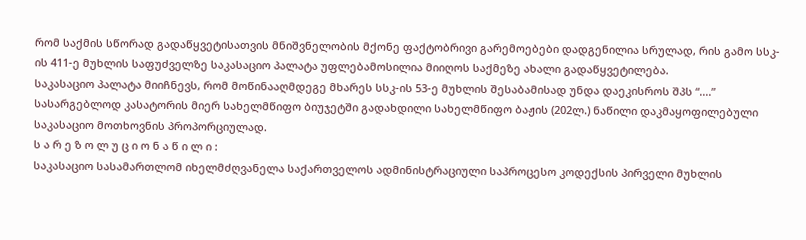რომ საქმის სწორად გადაწყვეტისათვის მნიშვნელობის მქონე ფაქტობრივი გარემოებები დადგენილია სრულად, რის გამო სსკ-ის 411-ე მუხლის საფუძველზე საკასაციო პალატა უფლებამოსილია მიიღოს საქმეზე ახალი გადაწყვეტილება.
საკასაციო პალატა მიიჩნევს, რომ მოწინააღმდეგე მხარეს სსკ-ის 53-ე მუხლის შესაბამისად უნდა დაეკისროს შპს “....” სასარგებლოდ კასატორის მიერ სახელმწიფო ბიუჯეტში გადახდილი სახელმწიფო ბაჟის (202ლ.) ნაწილი დაკმაყოფილებული საკასაციო მოთხოვნის პროპორციულად.
ს ა რ ე ზ ო ლ უ ც ი ო ნ ა წ ი ლ ი :
საკასაციო სასამართლომ იხელმძღვანელა საქართველოს ადმინისტრაციული საპროცესო კოდექსის პირველი მუხლის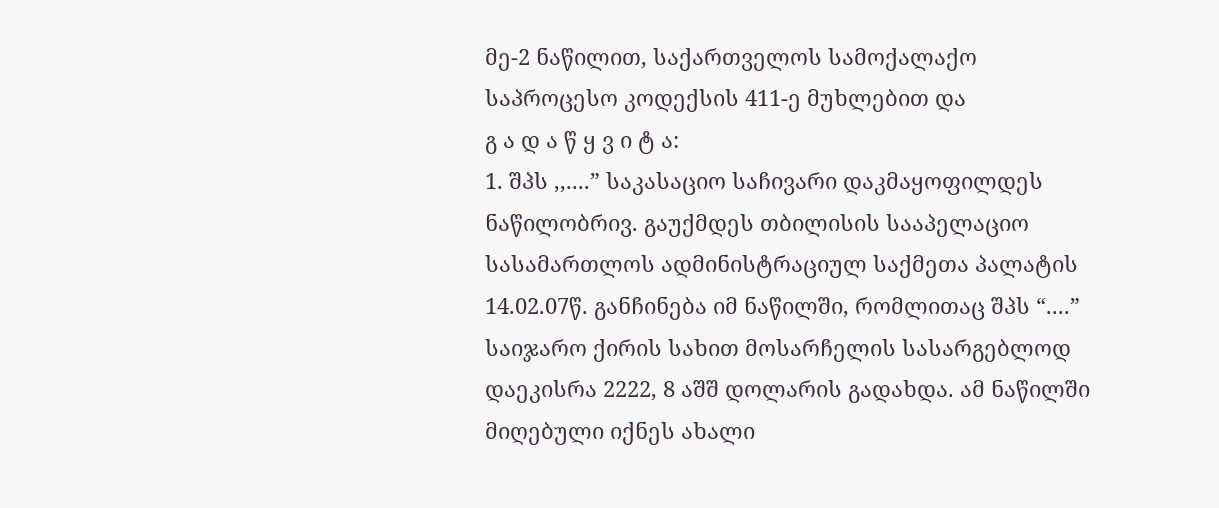მე-2 ნაწილით, საქართველოს სამოქალაქო საპროცესო კოდექსის 411-ე მუხლებით და
გ ა დ ა წ ყ ვ ი ტ ა:
1. შპს ,,....” საკასაციო საჩივარი დაკმაყოფილდეს ნაწილობრივ. გაუქმდეს თბილისის სააპელაციო სასამართლოს ადმინისტრაციულ საქმეთა პალატის 14.02.07წ. განჩინება იმ ნაწილში, რომლითაც შპს “....” საიჯარო ქირის სახით მოსარჩელის სასარგებლოდ დაეკისრა 2222, 8 აშშ დოლარის გადახდა. ამ ნაწილში მიღებული იქნეს ახალი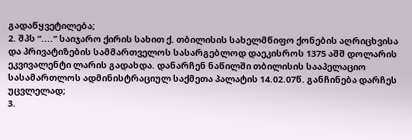გადაწყვეტილება;
2. შპს “....” საიჯარო ქირის სახით ქ. თბილისის სახელმწიფო ქონების აღრიცხვისა და პრივატიზების სამმართველოს სასარგებლოდ დაეკისროს 1375 აშშ დოლარის ეკვივალენტი ლარის გადახდა. დანარჩენ ნაწილში თბილისის სააპელაციო სასამართლოს ადმინისტრაციულ საქმეთა პალატის 14.02.07წ. განჩინება დარჩეს უცვლელად;
3.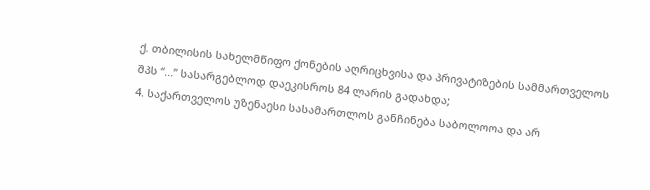ქ. თბილისის სახელმწიფო ქონების აღრიცხვისა და პრივატიზების სამმართველოს შპს “...” სასარგებლოდ დაეკისროს 84 ლარის გადახდა;
4. საქართველოს უზენაესი სასამართლოს განჩინება საბოლოოა და არ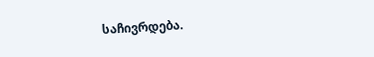საჩივრდება.